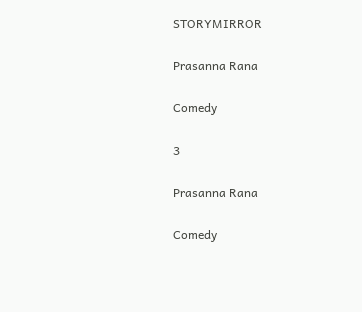STORYMIRROR

Prasanna Rana

Comedy

3

Prasanna Rana

Comedy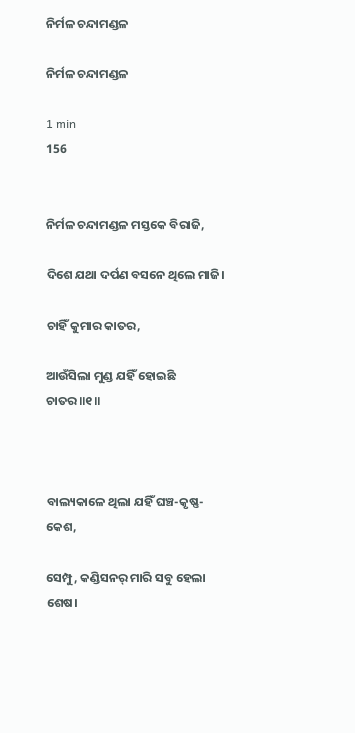ନିର୍ମଳ ଚନ୍ଦାମଣ୍ଡଳ

ନିର୍ମଳ ଚନ୍ଦାମଣ୍ଡଳ

1 min
156


ନିର୍ମଳ ଚନ୍ଦାମଣ୍ଡଳ ମସ୍ତକେ ବିରାଜି,

ଦିଶେ ଯଥା ଦର୍ପଣ ବସନେ ଥିଲେ ମାଜି।

ଚାହିଁ କୁମାର କାତର,

ଆଉଁସିଲା ମୁଣ୍ଡ ଯହିଁ ହୋଇଛି ଚାତର॥୧॥



ବାଲ୍ୟକାଳେ ଥିଲା ଯହିଁ ଘଞ୍ଚ-କୃଷ୍ଣ-କେଶ,

ସେମ୍ପୁ, କଣ୍ଡିସନର୍‌ ମାରି ସବୁ ହେଲା ଶେଷ।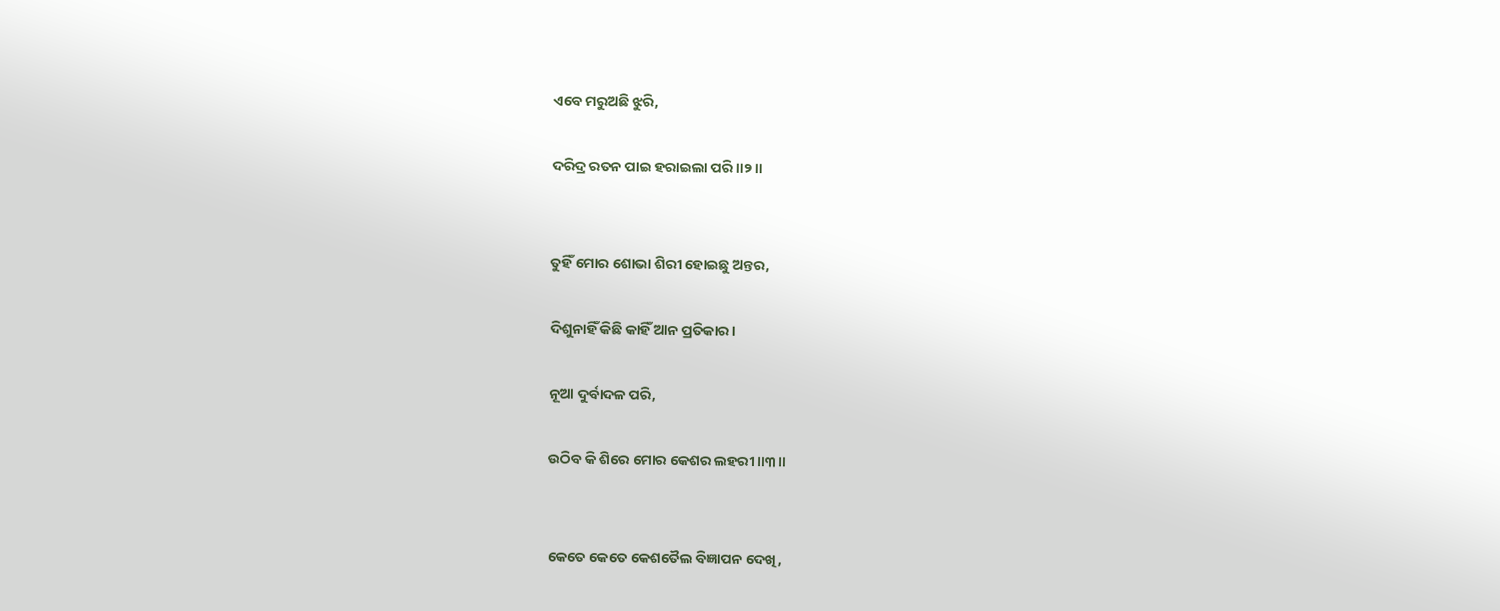ଏବେ ମରୁଅଛି ଝୁରି,

ଦରିଦ୍ର ରତନ ପାଇ ହରାଇଲା ପରି॥୨॥


ତୁହିଁ ମୋର ଶୋଭା ଶିରୀ ହୋଇଛୁ ଅନ୍ତର,

ଦିଶୁନାହିଁ କିଛି କାହିଁ ଆନ ପ୍ରତିକାର।

ନୂଆ ଦୁର୍ବାଦଳ ପରି,

ଉଠିବ କି ଶିରେ ମୋର କେଶର ଲହରୀ ॥୩॥


କେତେ କେତେ କେଶତୈଲ ବିଜ୍ଞାପନ ଦେଖି,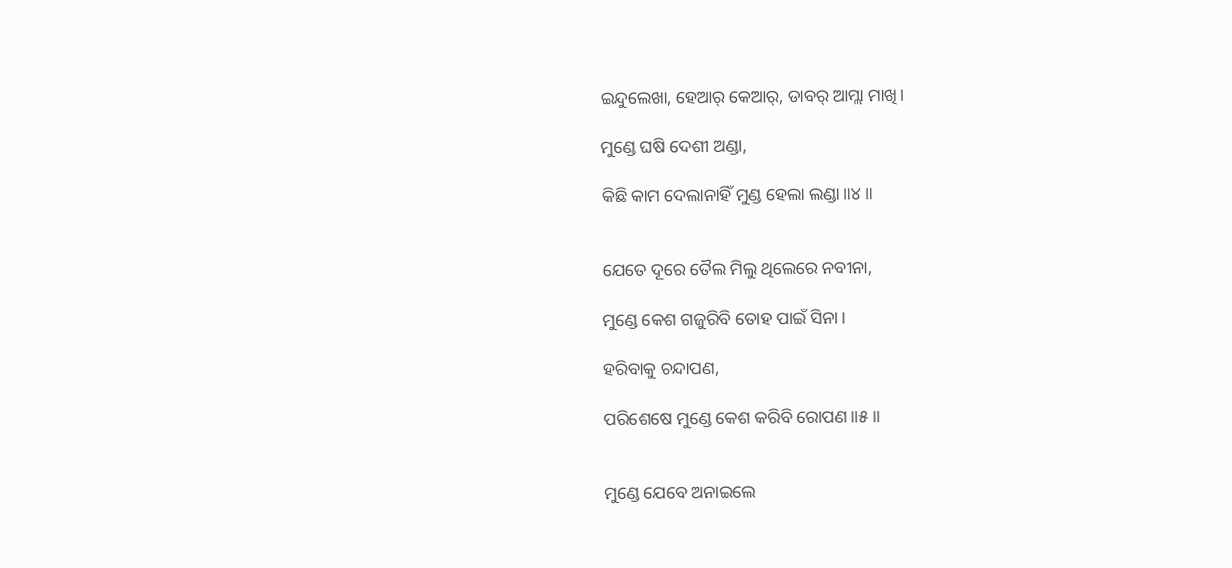ଇନ୍ଦୁଲେଖା, ହେଆର୍‌ କେଆର୍‌, ଡାବର୍‌ ଆମ୍ଲା ମାଖି।

ମୁଣ୍ଡେ ଘଷି ଦେଶୀ ଅଣ୍ଡା,

କିଛି କାମ ଦେଲାନାହିଁ ମୁଣ୍ଡ ହେଲା ଲଣ୍ଡା॥୪॥


ଯେତେ ଦୂରେ ତୈଲ ମିଲୁ ଥିଲେରେ ନବୀନା,

ମୁଣ୍ଡେ କେଶ ଗଜୁରିବି ତୋହ ପାଇଁ ସିନା।

ହରିବାକୁ ଚନ୍ଦାପଣ,

ପରିଶେଷେ ମୁଣ୍ଡେ କେଶ କରିବି ରୋପଣ॥୫॥


ମୁଣ୍ଡେ ଯେବେ ଅନାଇଲେ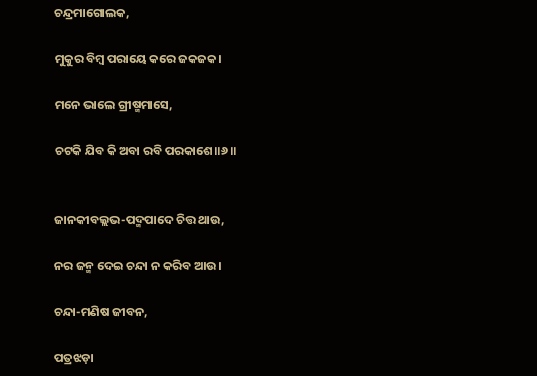ଚନ୍ଦ୍ରମାଗୋଲକ,

ମୁକୁର ବିମ୍ବ ପରାୟେ କରେ ଜକଜକ।

ମନେ ଭାଲେ ଗ୍ରୀଷ୍ମମାସେ,

ଚଟକି ଯିବ କି ଅବା ରବି ପରକାଶେ॥୬॥


ଜାନକୀବଲ୍ଲଭ-ପଦ୍ମପାଦେ ଚିତ୍ତ ଥାଉ,

ନର ଜନ୍ମ ଦେଇ ଚନ୍ଦା ନ କରିବ ଆଉ।

ଚନ୍ଦା-ମଣିଷ ଜୀବନ,

ପତ୍ରଝଡ଼ା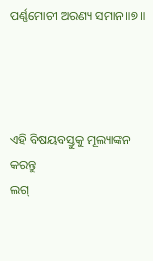ପର୍ଣ୍ଣମୋଚୀ ଅରଣ୍ୟ ସମାନ॥୭॥




ଏହି ବିଷୟବସ୍ତୁକୁ ମୂଲ୍ୟାଙ୍କନ କରନ୍ତୁ
ଲଗ୍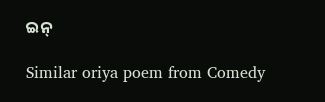ଇନ୍

Similar oriya poem from Comedy